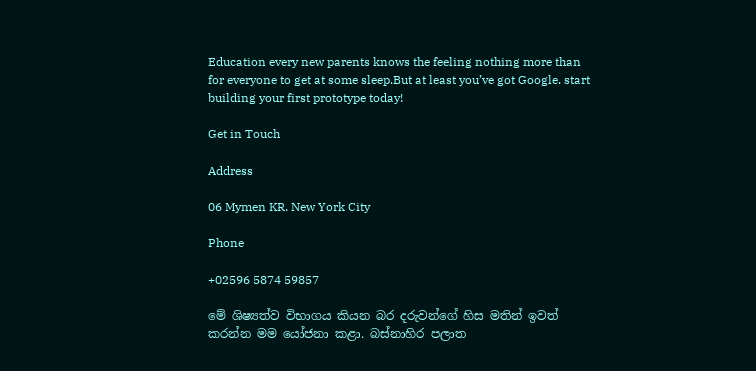Education every new parents knows the feeling nothing more than for everyone to get at some sleep.But at least you’ve got Google. start building your first prototype today!

Get in Touch

Address

06 Mymen KR. New York City

Phone

+02596 5874 59857

මේ ශිෂ්‍යත්ව විභාගය කියන බර දරුවන්ගේ හිස මතින් ඉවත් කරන්න මම යෝජනා කළා. බස්නාහිර පලාත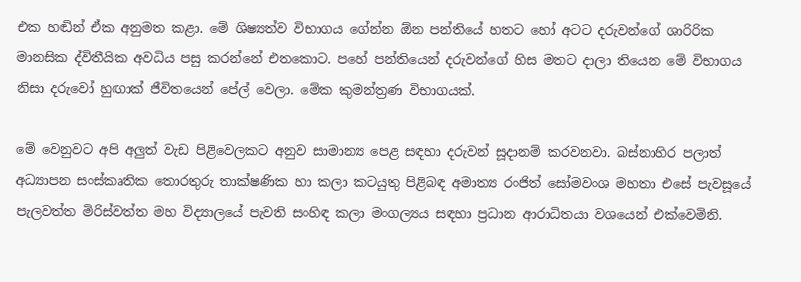එක හඬින් ඒක අනුමත කළා. මේ ශිෂ්‍යත්ව විභාගය ගේන්න ඕන පන්තියේ හතට හෝ අටට දරුවන්ගේ ශාරිරික මානසික ද්විතීයික අවධිය පසු කරන්නේ එතකොට. පහේ පන්තියෙන් දරුවන්ගේ හිස මතට දාලා තියෙන මේ විභාගය නිසා දරුවෝ හුඟාක් ජීවිතයෙන් පේල් වෙලා. මේක කුමන්ත්‍රණ විභාගයක්.

මේ වෙනුවට අපි අලුත් වැඩ පිළිවෙලකට අනුව සාමාන්‍ය පෙළ සඳහා දරුවන් සූදානම් කරවනවා. බස්නාහිර පලාත් අධ්‍යාපන සංස්කෘතික තොරතුරු තාක්ෂණික හා කලා කටයුතු පිළිබඳ අමාත්‍ය රංජිත් සෝමවංශ මහතා එසේ පැවසූයේ පැලවත්ත මිරිස්වත්ත මහ විද්‍යාලයේ පැවති සංහිඳ කලා මංගල්‍යය සඳහා ප්‍රධාන ආරාධිතයා වශයෙන් එක්වෙමිනි.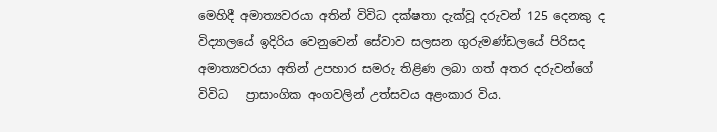මෙහිදී අමාත්‍යවරයා අතින් විවිධ දක්ෂතා දැක්වූ දරුවන් 125 දෙනකු ද විද්‍යාලයේ ඉදිරිය වෙනුවෙන් සේවාව සලසන ගුරුමණ්ඩලයේ පිරිසද අමාත්‍යවරයා අතින් උපහාර සමරු තිළිණ ලබා ගත් අතර දරුවන්ගේ විවිධ   ප්‍රාසාංගික අංගවලින් උත්සවය අළංකාර විය.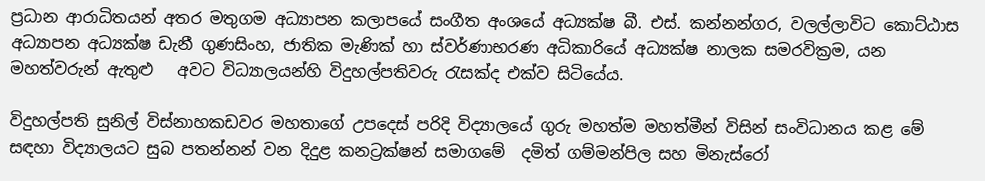ප්‍රධාන ආරාධිතයන් අතර මතුගම අධ්‍යාපන කලාපයේ සංගීත අංශයේ අධ්‍යක්ෂ බී. එස්. කන්නන්ගර, වලල්ලාවිට කොට්ඨාස අධ්‍යාපන අධ්‍යක්ෂ ඩැනී ගුණසිංහ, ජාතික මැණික් හා ස්වර්ණාභරණ අධිකාරියේ අධ්‍යක්ෂ නාලක සමරවික්‍රම, යන මහත්වරුන් ඇතුළු   අවට විධ්‍යාලයන්හි විදුහල්පතිවරු රැසක්ද එක්ව සිටියේය.

විදුහල්පති සුනිල් විස්නාහකඩවර මහතාගේ උපදෙස් පරිදි විද්‍යාලයේ ගුරු මහත්ම මහත්මීන් විසින් සංවිධානය කළ මේ සඳහා විද්‍යාලයට සුබ පතන්නන් වන දිදුළ කනට්‍රක්ෂන් සමාගමේ  දමිත් ගම්මන්පිල සහ මිනැස්රෝ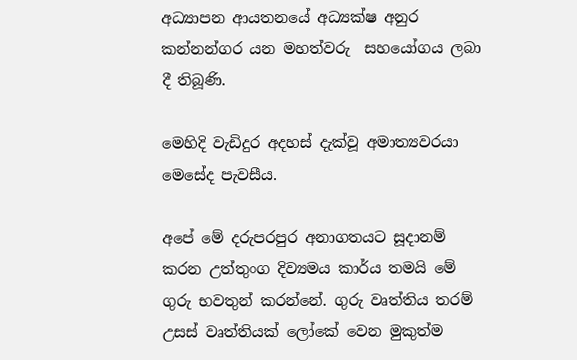අධ්‍යාපන ආයතනයේ අධ්‍යක්ෂ අනුර කන්නන්ගර යන මහත්වරු  සහයෝගය ලබා දී තිබූණි.

මෙහිදි වැඩිදුර අදහස් දැක්වූ අමාත්‍යවරයා මෙසේද පැවසීය.

අපේ මේ දරුපරපුර අනාගතයට සූදානම් කරන උත්තුංග දිව්‍යමය කාර්ය තමයි මේ ගුරු භවතුන් කරන්නේ. ගුරු වෘත්තිය තරම් උසස් වෘත්තියක් ලෝකේ වෙන මුකුත්ම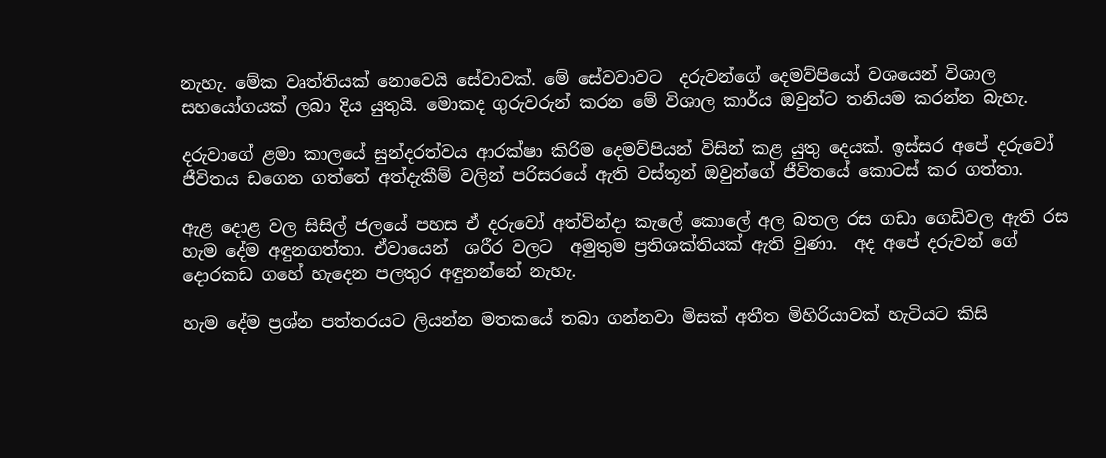නැහැ. මේක වෘත්තියක් නොවෙයි සේවාවක්. මේ සේවවාවට  දරුවන්ගේ දෙමව්පියෝ වශයෙන් විශාල සහයෝගයක් ලබා දිය යුතුයි. මොකද ගුරුවරුන් කරන මේ විශාල කාර්ය ඔවුන්ට තනියම කරන්න බැහැ.

දරුවාගේ ළමා කාලයේ සුන්දරත්වය ආරක්ෂා කිරිම දෙමව්පියන් විසින් කළ යුතු දෙයක්. ඉස්සර අපේ දරුවෝ ජීවිතය ඩගෙන ගත්තේ අත්දැකීම් වලින් පරිසරයේ ඇති වස්තූන් ඔවුන්ගේ ජීවිතයේ කොටස් කර ගත්තා.

ඇළ දොළ වල සිසිල් ජලයේ පහස ඒ දරුවෝ අත්වින්දා කැලේ කොලේ අල බතල රස ගඩා ගෙඩිවල ඇති රස හැම දේම අඳුනගත්තා. ඒවායෙන්  ශරීර වලට  අමුතුම ප්‍රතිශක්තියක් ඇති වුණා.  අද අපේ දරුවන් ගේ දොරකඩ ගහේ හැදෙන පලතුර අඳුනන්නේ නැහැ.

හැම දේම ප්‍රශ්න පත්තරයට ලියන්න මතකයේ තබා ගන්නවා මිසක් අතීත මිහිරියාවක් හැටියට කිසි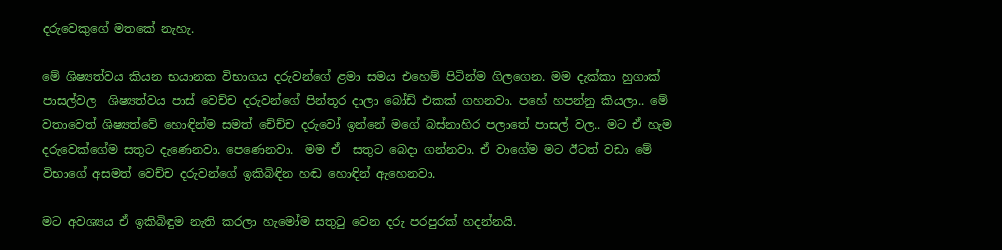දරුවෙකුගේ මතකේ නැහැ.

මේ ශිෂ්‍යත්වය කියන භයානක විභාගය දරුවන්ගේ ළමා සමය එහෙම් පිටින්ම ගිලගෙන. මම දැක්කා හුගාක් පාසල්වල  ශිෂ්‍යත්වය පාස් වෙච්ච දරුවන්ගේ පින්තූර දාලා බෝඩ් එකක් ගහනවා. පහේ හපන්නු කියලා.. මේ වතාවෙත් ශිෂ්‍යත්වේ හොඳින්ම සමත් චේච්ච දරුවෝ ඉන්නේ මගේ බස්නාහිර පලාතේ පාසල් වල.. මට ඒ හැම දරුවෙක්ගේම සතුට දැණෙනවා. පෙණෙනවා.  මම ඒ  සතුට බෙදා ගන්නවා. ඒ වාගේම මට ඊටත් වඩා මේ විභාගේ අසමත් වෙච්ච දරුවන්ගේ ඉකිබිඳින හඬ හොඳින් ඇහෙනවා.

මට අවශ්‍යය ඒ ඉකිබිඳුම නැති කරලා හැමෝම සතුටු වෙන දරු පරපුරක් හදන්නයි.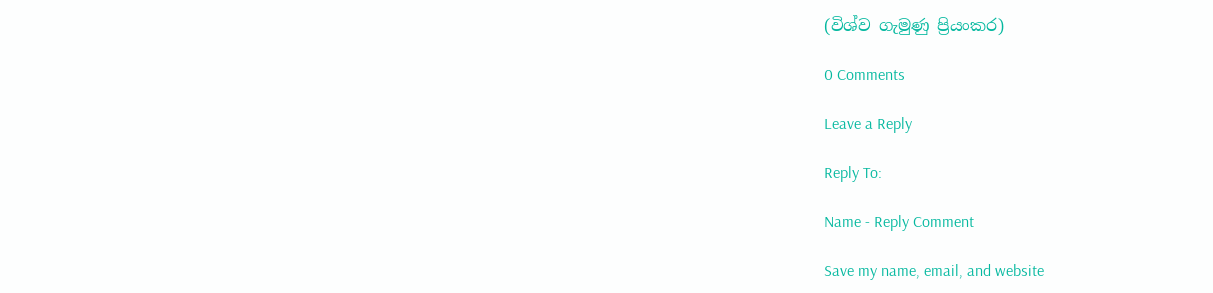(විශ්ව ගැමුණු ප්‍රියංකර)

0 Comments

Leave a Reply

Reply To:

Name - Reply Comment

Save my name, email, and website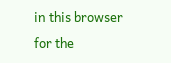in this browser for the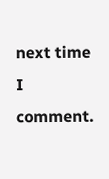next time I comment.